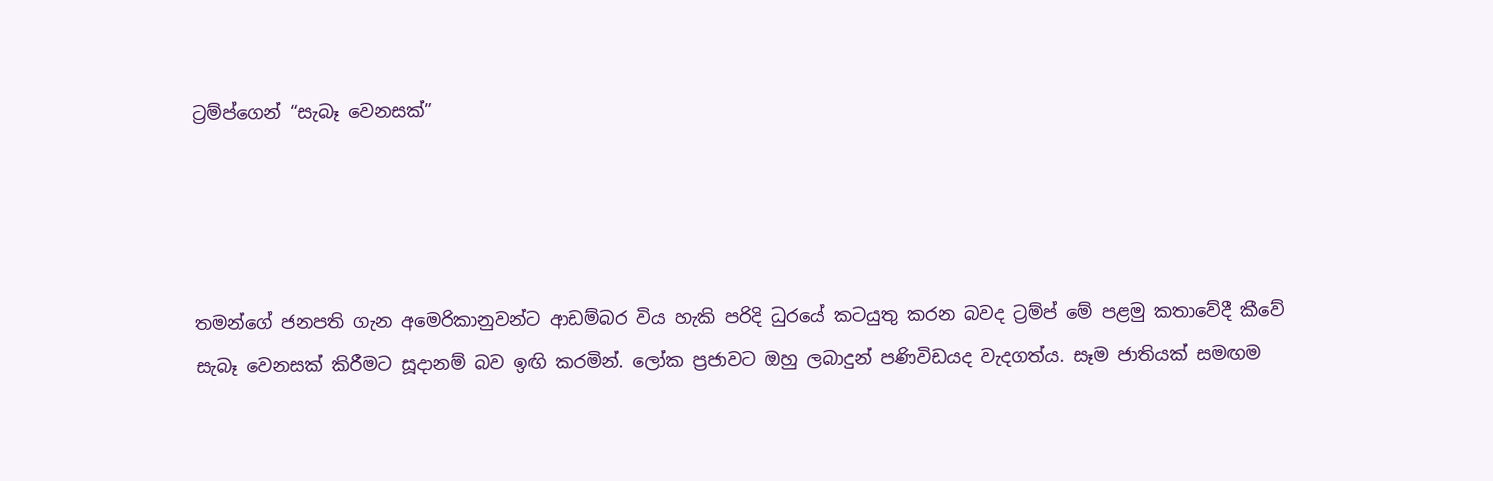ට්‍රම්ප්ගෙන් “සැබෑ වෙනසක්”




තමන්ගේ ජනපති ගැන අමෙරිකානුවන්ට ආඩම්බර විය හැකි පරිදි ධුරයේ කටයුතු කරන බවද ට්‍රම්ප් මේ පළමු කතාවේදී කීවේ සැබෑ වෙනසක් කිරීමට සූදානම් බව ඉඟි කරමින්. ලෝක ප්‍රජාවට ඔහු ලබාදුන් පණිවිඩයද වැදගත්ය. සෑම ජාතියක් සමඟම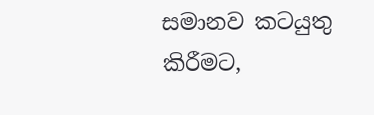සමානව කටයුතු කිරීමට,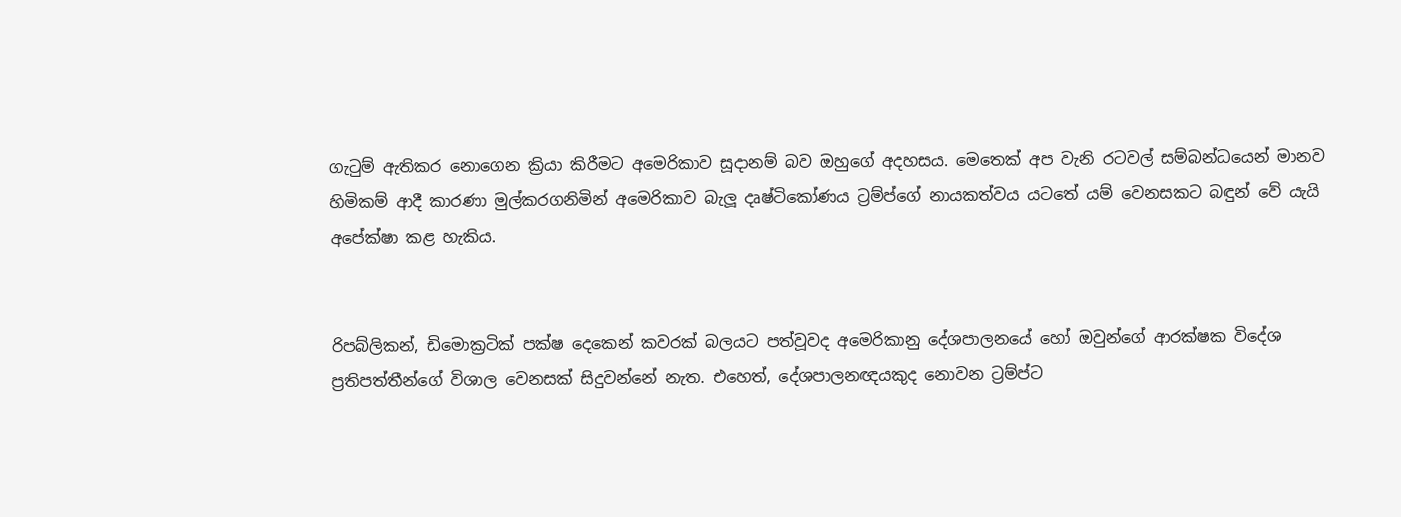ගැටුම් ඇතිකර නොගෙන ක්‍රියා කිරීමට අමෙරිකාව සූදානම් බව ඔහුගේ අදහසය. මෙතෙක් අප වැනි රටවල් සම්බන්ධයෙන් මානව හිමිකම් ආදී කාරණා මුල්කරගනිමින් අමෙරිකාව බැලූ දෘෂ්ටිකෝණය ට්‍රම්ප්ගේ නායකත්වය යටතේ යම් වෙනසකට බඳුන් වේ යැයි අපේක්ෂා කළ හැකිය.


රිපබ්ලිකන්, ඩිමොක්‍රටික් පක්ෂ දෙකෙන් කවරක් බලයට පත්වූවද අමෙරිකානු දේශපාලනයේ හෝ ඔවුන්ගේ ආරක්ෂක විදේශ ප්‍රතිපත්තීන්ගේ විශාල වෙනසක් සිදුවන්නේ නැත. එහෙත්, දේශපාලනඥයකුද නොවන ට්‍රම්ප්ට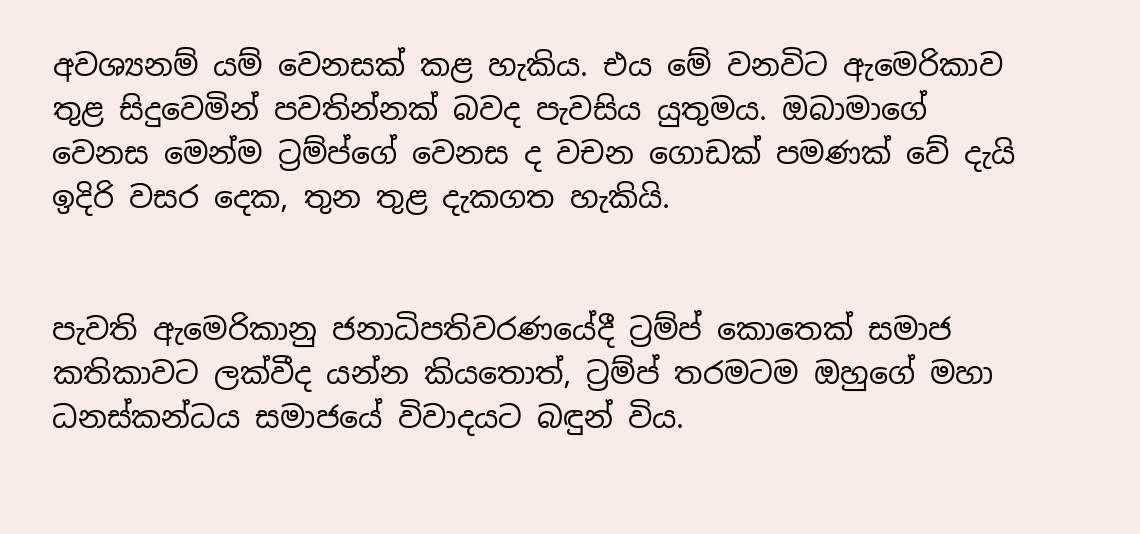අවශ්‍යනම් යම් වෙනසක් කළ හැකිය. එය මේ වනවිට ඇමෙරිකාව තුළ සිදුවෙමින් පවතින්නක් බවද පැවසිය යුතුමය. ඔබාමාගේ වෙනස මෙන්ම ට්‍රම්ප්ගේ වෙනස ද වචන ගොඩක් පමණක් වේ දැයි ඉදිරි වසර දෙක, තුන තුළ දැකගත හැකියි.


පැවති ඇමෙරිකානු ජනාධිපතිවරණයේදී ට්‍රම්ප් කොතෙක් සමාජ කතිකාවට ලක්වීද යන්න කියතොත්, ට්‍රම්ප් තරමටම ඔහුගේ මහා ධනස්කන්ධය සමාජයේ විවාදයට බඳුන් විය.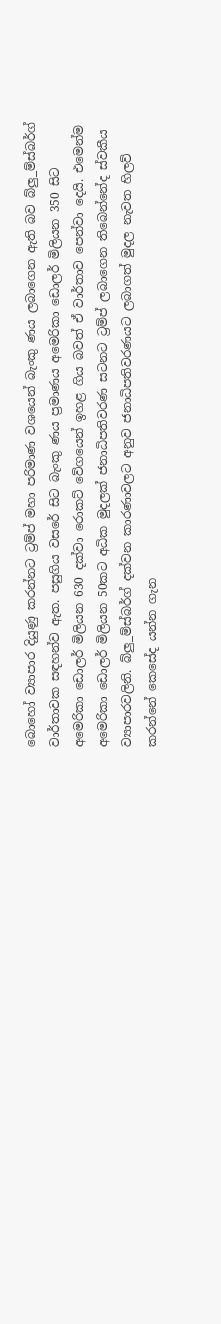බොහෝ ව්‍යාපාර දියුණු කරන්නට ට්‍රම්ප් මහා පරිමාණ වශයෙන් බැංකු ණය ලබාගෙන ඇති බව බ්ලු_ම්ස්බර්ග් වාර්තාවක සඳහන්ව ඇත. පසුගිය වසරේ සිට බැංකු ණය ප්‍රමාණය අමෙරිකා ඩොලර් මිලියන 350 සිට අමෙරිකා ඩොලර් මිලියන 630 දක්වා රොකට් වේගයෙන් ඉහළ ගිය බවත් ඒ වාර්තාව පෙන්වා දෙයි. එමෙන්ම අමෙරිකා ඩොලර් මිලියන 50කට අධික මුදලක් ජනාධිපතිවරණ සටනට ට්‍රම්ප් ලබාගෙන තිබෙන්නේද ස්වකීය ව්‍යාපාරවලිනි. බ්ලු_ම්ස්බර්ග් දක්වන කාරණාවලට අනුව ජනාධිපතිවරණයට ලබාගත් මුදල නැවත හිලව් කරන්නේ කෙසේද යන්න ගැන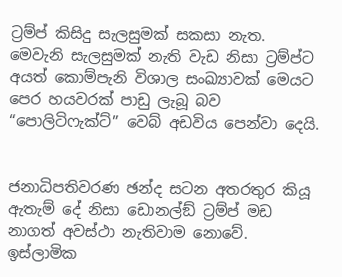ට්‍රම්ප් කිසිදු සැලසුමක් සකසා නැත. මෙවැනි සැලසුමක් නැති වැඩ නිසා ට්‍රම්ප්ට අයත් කොම්පැනි විශාල සංඛ්‍යාවක් මෙයට පෙර හයවරක් පාඩු ලැබූ බව “පොලිටිෆැක්ට්” වෙබ් අඩවිය පෙන්වා දෙයි.


ජනාධිපතිවරණ ඡන්ද සටන අතරතුර කියූ ඇතැම් දේ නිසා ඩොනල්ඞ් ට්‍රම්ප් මඩ නාගත් අවස්ථා නැතිවාම නොවේ. ඉස්ලාමික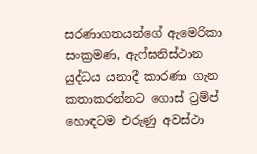සරණාගතයන්ගේ ඇමෙරිකා සංක්‍රමණ, ඇෆ්ඝනිස්ථාන යුද්ධය යනාදී කාරණා ගැන කතාකරන්නට ගොස් ට්‍රම්ප් හොඳටම එරුණු අවස්ථා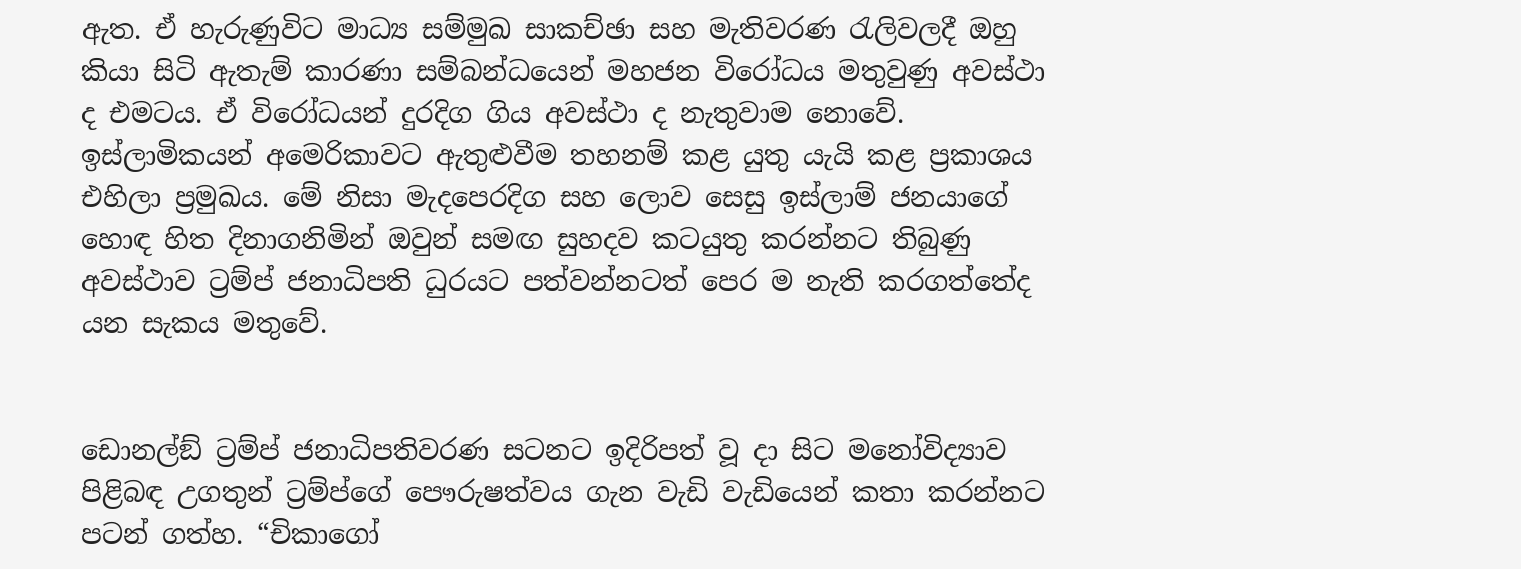ඇත. ඒ හැරුණුවිට මාධ්‍ය සම්මුඛ සාකච්ඡා සහ මැතිවරණ රැලිවලදී ඔහු කියා සිටි ඇතැම් කාරණා සම්බන්ධයෙන් මහජන විරෝධය මතුවුණු අවස්ථා ද එමටය. ඒ විරෝධයන් දුරදිග ගිය අවස්ථා ද නැතුවාම නොවේ. ඉස්ලාමිකයන් අමෙරිකාවට ඇතුළුවීම තහනම් කළ යුතු යැයි කළ ප්‍රකාශය එහිලා ප්‍රමුඛය. මේ නිසා මැදපෙරදිග සහ ලොව සෙසු ඉස්ලාම් ජනයාගේ හොඳ හිත දිනාගනිමින් ඔවුන් සමඟ සුහදව කටයුතු කරන්නට තිබුණු අවස්ථාව ට්‍රම්ප් ජනාධිපති ධුරයට පත්වන්නටත් පෙර ම නැති කරගත්තේද යන සැකය මතුවේ.


ඩොනල්ඞ් ට්‍රම්ප් ජනාධිපතිවරණ සටනට ඉදිරිපත් වූ දා සිට මනෝවිද්‍යාව පිළිබඳ උගතුන් ට්‍රම්ප්ගේ පෞරුෂත්වය ගැන වැඩි වැඩියෙන් කතා කරන්නට පටන් ගත්හ. “චිකාගෝ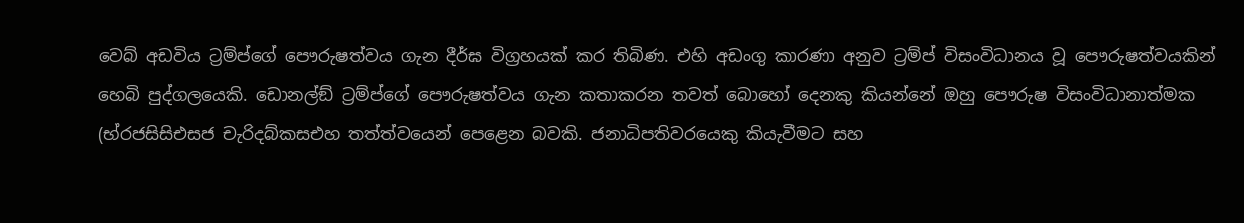වෙබ් අඩවිය ට්‍රම්ප්ගේ පෞරුෂත්වය ගැන දීර්ඝ විග්‍රහයක් කර තිබිණ. එහි අඩංගු කාරණා අනුව ට්‍රම්ප් විසංවිධානය වූ පෞරුෂත්වයකින් හෙබි පුද්ගලයෙකි. ඩොනල්ඞ් ට්‍රම්ප්ගේ පෞරුෂත්වය ගැන කතාකරන තවත් බොහෝ දෙනකු කියන්නේ ඔහු පෞරුෂ විසංවිධානාත්මක (භ්රජසිසිඑසජ චැරිදබ්කසඑහ තත්ත්වයෙන් පෙළෙන බවකි. ජනාධිපතිවරයෙකු කියැවීමට සහ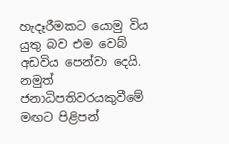හැදෑරීමකට යොමු විය යුතු බව එම වෙබ් අඩවිය පෙන්වා දෙයි. නමුත් ජනාධිපතිවරයකුවීමේ මඟට පිළිපන්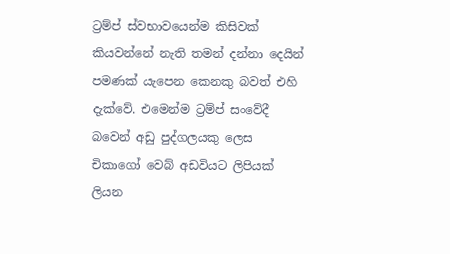ට්‍රම්ප් ස්වභාවයෙන්ම කිසිවක් කියවන්නේ නැති තමන් දන්නා දෙයින් පමණක් යැපෙන කෙනකු බවත් එහි දැක්වේ. එමෙන්ම ට්‍රම්ප් සංවේදී බවෙන් අඩු පුද්ගලයකු ලෙස චිකාගෝ වෙබ් අඩවියට ලිපියක් ලියන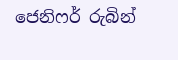ජෙනිෆර් රුබින්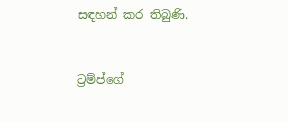සඳහන් කර තිබුණි.


ට්‍රම්ප්ගේ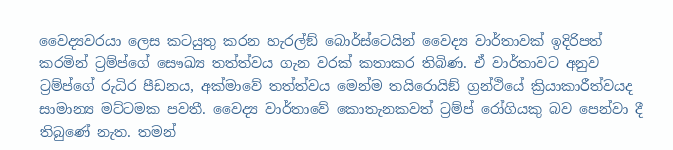වෛද්‍යවරයා ලෙස කටයුතු කරන හැරල්ඞ් බොර්ස්ටෙයින් වෛද්‍ය වාර්තාවක් ඉදිරිපත් කරමින් ට්‍රම්ප්ගේ සෞඛ්‍ය තත්ත්වය ගැන වරක් කතාකර තිබිණ. ඒ වාර්තාවට අනුව ට්‍රම්ප්ගේ රුධිර පීඩනය, අක්මාවේ තත්ත්වය මෙන්ම තයිරොයිඞ් ග්‍රන්ථියේ ක්‍රියාකාරීත්වයද සාමාන්‍ය මට්ටමක පවතී. වෛද්‍ය වාර්තාවේ කොතැනකවත් ට්‍රම්ප් රෝගියකු බව පෙන්වා දී තිබුණේ නැත. තමන්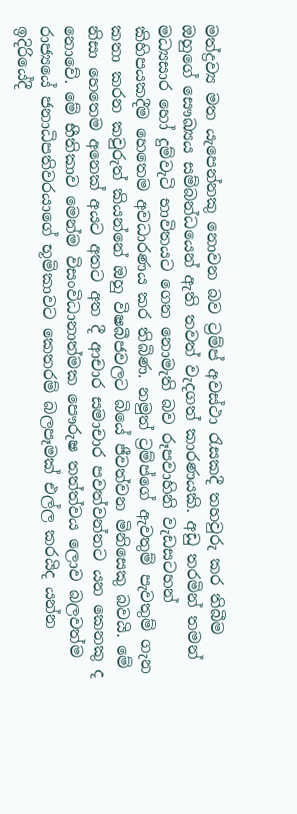මත්ද්‍රව්‍ය මත යැපෙන්නකු නොවන බව ට්‍රම්ප් අවස්ථා රැසකදී තහවුරු කර තිබීම ඔහුගේ සෞඛ්‍යය සම්බන්ධයෙන් ඇති තවත් වැදගත් කාරණයකි. අඩු තරමින් තමන් මධ්‍යසාර හෝ දුම්වැටි භාවිතයට ගෙන නොමැති බව රූපවාහිනි වැඩසටහන් කිහිපයකදීම හෙතෙම අවධාරණය කර තිබිණ. නමුත් ට්‍රම්ප්ගේ ඇවතුම් පැවතුම් ගැන කතා කරන කවුරුත් කියන්නේ ඔහු විෂබීජවලට බියේ ජීවත්වන මිනිසෙකු බවයි. මේ නිසා හෙතෙම අනෙක් අයට අතට අත දී ආචාර සමාචාර පවත්වන්නට යන කෙනකු ද නොවේ. මේ භීතිකාව මෙන්ම විසංවිධානාත්මක පෞරුෂ තත්ත්වය ලොව බලවත්ම රාජ්‍යයේ ජනාධිපතිවරයාගේ භූමිකාවට කෙතරම් බලපෑමක් එල්ල කරයිද යන්න ඉදිරියේදී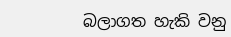බලාගත හැකි වනු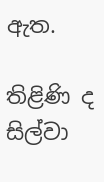ඇත.

තිළිණි ද සිල්වා